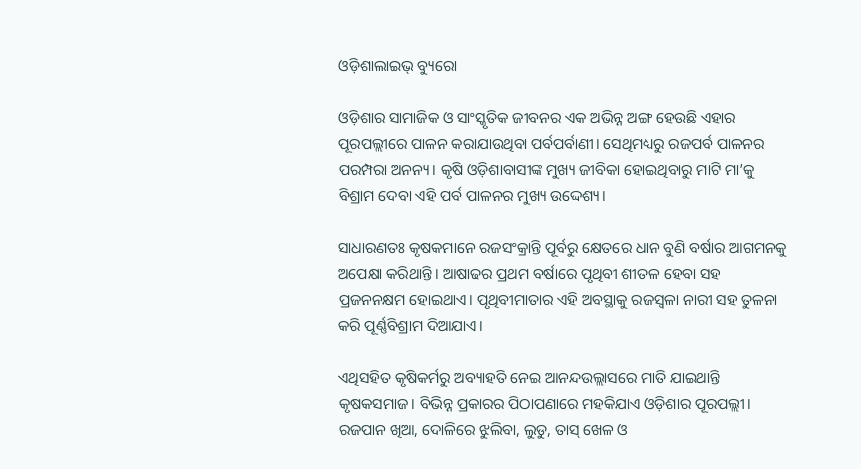ଓଡ଼ିଶାଲାଇଭ୍ ବ୍ୟୁରୋ

ଓଡ଼ିଶାର ସାମାଜିକ ଓ ସାଂସ୍କୃତିକ ଜୀବନର ଏକ ଅଭିନ୍ନ ଅଙ୍ଗ ହେଉଛି ଏହାର ପୂରପଲ୍ଲୀରେ ପାଳନ କରାଯାଉଥିବା ପର୍ବପର୍ବାଣୀ। ସେଥିମଧ୍ୟରୁ ରଜପର୍ବ ପାଳନର ପରମ୍ପରା ଅନନ୍ୟ। କୃଷି ଓଡ଼ିଶାବାସୀଙ୍କ ମୁଖ୍ୟ ଜୀବିକା ହୋଇଥିବାରୁ ମାଟି ମା’କୁ ବିଶ୍ରାମ ଦେବା ଏହି ପର୍ବ ପାଳନର ମୁଖ୍ୟ ଉଦ୍ଦେଶ୍ୟ।

ସାଧାରଣତଃ କୃଷକମାନେ ରଜସଂକ୍ରାନ୍ତି ପୂର୍ବରୁ କ୍ଷେତରେ ଧାନ ବୁଣି ବର୍ଷାର ଆଗମନକୁ ଅପେକ୍ଷା କରିଥାନ୍ତି। ଆଷାଢର ପ୍ରଥମ ବର୍ଷାରେ ପୃଥିବୀ ଶୀତଳ ହେବା ସହ ପ୍ରଜନନକ୍ଷମ ହୋଇଥାଏ। ପୃଥିବୀମାତାର ଏହି ଅବସ୍ଥାକୁ ରଜସ୍ୱଳା ନାରୀ ସହ ତୁଳନା କରି ପୂର୍ଣ୍ଣବିଶ୍ରାମ ଦିଆଯାଏ।

ଏଥିସହିତ କୃଷିକର୍ମରୁ ଅବ୍ୟାହତି ନେଇ ଆନନ୍ଦଉଲ୍ଲାସରେ ମାତି ଯାଇଥାନ୍ତି କୃଷକସମାଜ। ବିଭିନ୍ନ ପ୍ରକାରର ପିଠାପଣାରେ ମହକିଯାଏ ଓଡ଼ିଶାର ପୂରପଲ୍ଲୀ। ରଜପାନ ଖିଆ, ଦୋଳିରେ ଝୁଲିବା, ଲୁଡୁ, ତାସ୍ ଖେଳ ଓ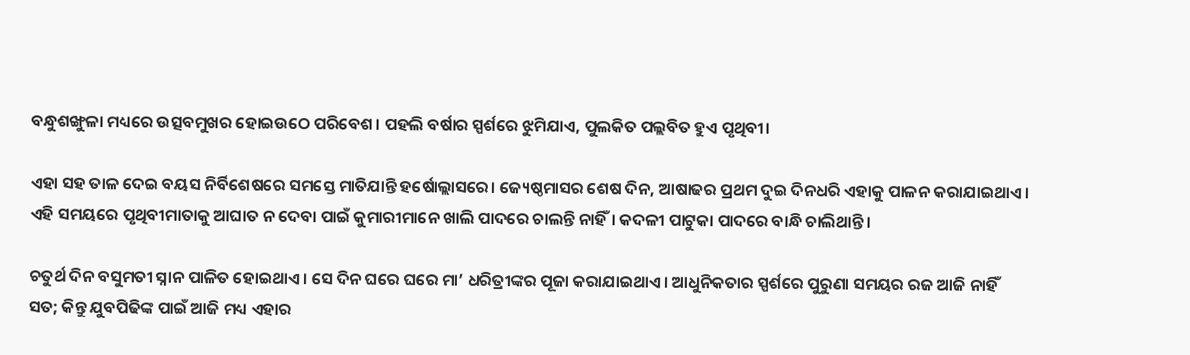ବନ୍ଧୁଶଙ୍ଖୁଳା ମଧ୍ୟରେ ଉତ୍ସବମୁଖର ହୋଇଉଠେ ପରିବେଶ। ପହଲି ବର୍ଷାର ସ୍ପର୍ଶରେ ଝୁମିଯାଏ, ପୁଲକିତ ପଲ୍ଲବିତ ହୁଏ ପୃଥିବୀ।

ଏହା ସହ ତାଳ ଦେଇ ବୟସ ନିର୍ବିଶେଷରେ ସମସ୍ତେ ମାତିଯାନ୍ତି ହର୍ଷୋଲ୍ଲାସରେ। ଜ୍ୟେଷ୍ଠମାସର ଶେଷ ଦିନ, ଆଷାଢର ପ୍ରଥମ ଦୁଇ ଦିନଧରି ଏହାକୁ ପାଳନ କରାଯାଇଥାଏ। ଏହି ସମୟରେ ପୃଥିବୀମାତାକୁ ଆଘାତ ନ ଦେବା ପାଇଁ କୁମାରୀମାନେ ଖାଲି ପାଦରେ ଚାଲନ୍ତି ନାହିଁ। କଦଳୀ ପାଟୁକା ପାଦରେ ବାନ୍ଧି ଚାଲିଥାନ୍ତି।

ଚତୁର୍ଥ ଦିନ ବସୁମତୀ ସ୍ନାନ ପାଳିତ ହୋଇଥାଏ। ସେ ଦିନ ଘରେ ଘରେ ମା’ ଧରିତ୍ରୀଙ୍କର ପୂଜା କରାଯାଇଥାଏ। ଆଧୁନିକତାର ସ୍ପର୍ଶରେ ପୁରୁଣା ସମୟର ରଜ ଆଜି ନାହିଁ ସତ; କିନ୍ତୁ ଯୁବପିଢିଙ୍କ ପାଇଁ ଆଜି ମଧ୍ୟ ଏହାର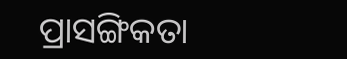ପ୍ରାସଙ୍ଗିକତା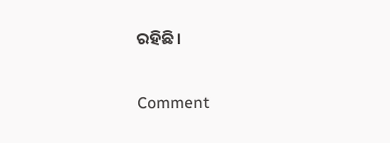ରହିଛି।

Comment